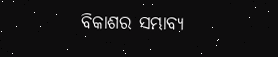ବିକାଶର ସମ୍ଭାବ୍ୟ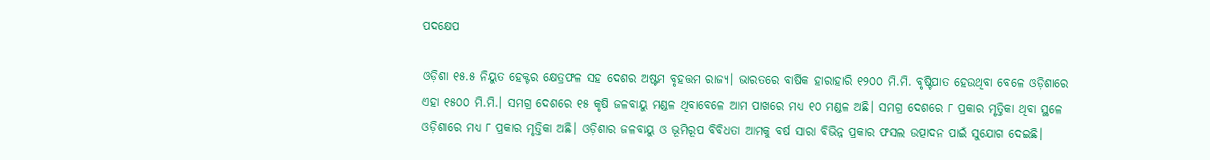ପଦକ୍ଷେପ

ଓଡ଼ିଶା ୧୫.୫ ନିୟୁତ ହେକ୍ଟର କ୍ଷେତ୍ରଫଳ ସହ ଦେଶର ଅଷ୍ଟମ ବୃହତ୍ତମ ରାଜ୍ୟ। ଭାରତରେ ବାର୍ଷିକ ହାରାହାରି ୧୨୦୦ ମି.ମି. ବୃଷ୍ଟିପାତ ହେଉଥିବା ବେଳେ ଓଡ଼ିଶାରେ ଏହା ୧୫୦୦ ମି.ମି.। ସମଗ୍ର ଦେଶରେ ୧୫ କୃଷି ଜଳବାୟୁ ମଣ୍ଡଳ ଥିବାବେଳେ ଆମ ପାଖରେ ମଧ୍ୟ ୧୦ ମଣ୍ଡଳ ଅଛି। ସମଗ୍ର ଦେଶରେ ୮ ପ୍ରକାର ମୃତ୍ତିକା ଥିବା ସ୍ଥଳେ ଓଡ଼ିଶାରେ ମଧ୍ୟ ୮ ପ୍ରକାର ମୃତ୍ତିକା ଅଛି। ଓଡ଼ିଶାର ଜଳବାୟୁ ଓ ଭୂମିରୂପ ବିବିଧତା ଆମକୁ ବର୍ଷ ସାରା ବିଭିନ୍ନ ପ୍ରକାର ଫସଲ ଉତ୍ପାଦନ ପାଇଁ ସୁଯୋଗ ଦେଇଛି।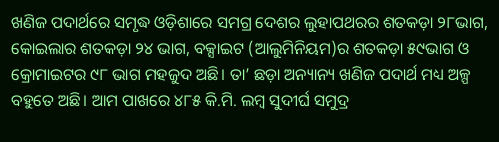ଖଣିଜ ପଦାର୍ଥରେ ସମୃଦ୍ଧ ଓଡ଼ିଶାରେ ସମଗ୍ର ଦେଶର ଲୁହାପଥରର ଶତକଡ଼ା ୨୮ଭାଗ, କୋଇଲାର ଶତକଡ଼ା ୨୪ ଭାଗ, ବକ୍ସାଇଟ (ଆଲୁମିନିୟମ)ର ଶତକଡ଼ା ୫୯ଭାଗ ଓ କ୍ରୋମାଇଟର ୯୮ ଭାଗ ମହଜୁଦ ଅଛି। ତା’ ଛଡ଼ା ଅନ୍ୟାନ୍ୟ ଖଣିଜ ପଦାର୍ଥ ମଧ୍ୟ ଅଳ୍ପ ବହୁତେ ଅଛି। ଆମ ପାଖରେ ୪୮୫ କି.ମି. ଲମ୍ବ ସୁଦୀର୍ଘ ସମୁଦ୍ର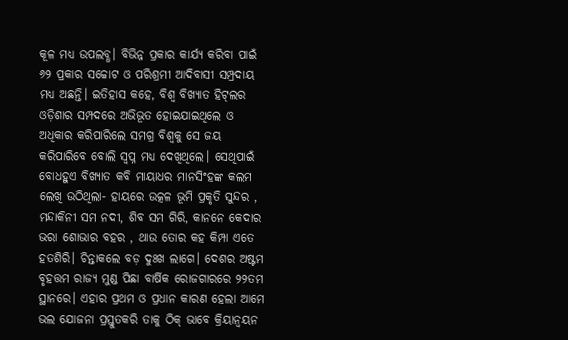କୂଳ ମଧ୍ୟ ଉପଲବ୍ଧ। ବିଭିନ୍ନ ପ୍ରକାର କାର୍ଯ୍ୟ କରିବା ପାଇଁ ୬୨ ପ୍ରକାର ସଚ୍ଚୋଟ ଓ ପରିଶ୍ରମୀ ଆଦିବାସୀ ସମ୍ପ୍ରଦାୟ ମଧ୍ୟ ଅଛନ୍ତି। ଇତିହାସ କହେ, ବିଶ୍ୱ ବିଖ୍ୟାତ ହିଟ୍‌ଲର ଓଡ଼ିଶାର ସମ୍ପଦରେ ଅଭିଭୂତ ହୋଇଯାଇଥିଲେ ଓ ଅଧିକାର କରିପାରିଲେ ସମଗ୍ର ବିଶ୍ୱକୁ ସେ ଜୟ କରିପାରିବେ ବୋଲି ସ୍ବପ୍ନ ମଧ୍ୟ ଦେଖିଥିଲେ। ସେଥିପାଇଁ ବୋଧହୁଏ ବିଖ୍ୟାତ କବି ମାୟାଧର ମାନସିଂହଙ୍କ କଲମ ଲେଖି ଉଠିଥିଲା- ହାୟରେ ଉତ୍କଳ ଭୂମି ପ୍ରକୃତି ସୁନ୍ଦର , ମନ୍ଦାକିନୀ ସମ ନଦୀ, ଶିବ ସମ ଗିରି, କାନନେ କେଦାର ଭରା ଶୋଭାର ବହର , ଥାଉ ତୋର କହ କିମ୍ପା ଏତେ ହତଶିରି। ଚିନ୍ତାକଲେ ବଡ଼ ଦୁଃଖ ଲାଗେ। ଦେଶର ଅଷ୍ଟମ ବୃହତ୍ତମ ରାଜ୍ୟ ମୁଣ୍ଡ ପିଛା ବାର୍ଷିକ ରୋଜଗାରରେ ୨୨ତମ ସ୍ଥାନରେ। ଏହାର ପ୍ରଥମ ଓ ପ୍ରଧାନ କାରଣ ହେଲା ଆମେ ଭଲ ଯୋଜନା ପ୍ରସ୍ତୁତକରି ତାକୁ ଠିକ୍‌ ଭାବେ କ୍ରିୟାନ୍ବୟନ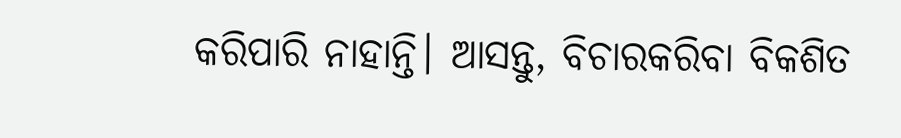କରିପାରି ନାହାନ୍ତି। ଆସନ୍ତୁ, ବିଚାରକରିବା ବିକଶିତ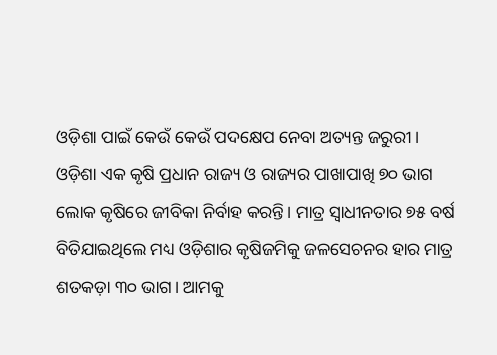ଓଡ଼ିଶା ପାଇଁ କେଉଁ କେଉଁ ପଦକ୍ଷେପ ନେବା ଅତ୍ୟନ୍ତ ଜରୁରୀ।
ଓଡ଼ିଶା ଏକ କୃଷି ପ୍ରଧାନ ରାଜ୍ୟ ଓ ରାଜ୍ୟର ପାଖାପାଖି ୭୦ ଭାଗ ଲୋକ କୃଷିରେ ଜୀବିକା ନିର୍ବାହ କରନ୍ତି। ମାତ୍ର ସ୍ବାଧୀନତାର ୭୫ ବର୍ଷ ବିତିଯାଇଥିଲେ ମଧ୍ୟ ଓଡ଼ିଶାର କୃଷିଜମିକୁ ଜଳସେଚନର ହାର ମାତ୍ର ଶତକଡ଼ା ୩୦ ଭାଗ। ଆମକୁ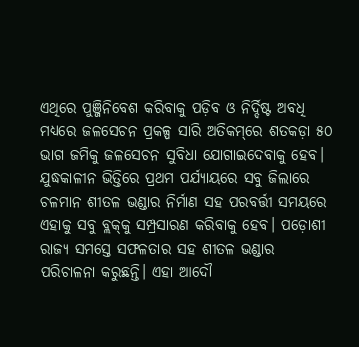ଏଥିରେ ପୁଞ୍ଜିନିବେଶ କରିବାକୁ ପଡ଼ିବ ଓ ନିର୍ଦ୍ଦିଷ୍ଟ ଅବଧି ମଧ୍ୟରେ ଜଳସେଚନ ପ୍ରକଳ୍ପ ସାରି ଅତିକମ୍‌ରେ ଶତକଡ଼ା ୫୦ ଭାଗ ଜମିକୁ ଜଳସେଚନ ସୁବିଧା ଯୋଗାଇଦେବାକୁ ହେବ। ଯୁଦ୍ଧକାଳୀନ ଭିତ୍ତିରେ ପ୍ରଥମ ପର୍ଯ୍ୟାୟରେ ସବୁ ଜିଲାରେ ଚଳମାନ ଶୀତଳ ଭଣ୍ଡାର ନିର୍ମାଣ ସହ ପରବର୍ତ୍ତୀ ସମୟରେ ଏହାକୁ ସବୁ ବ୍ଲକ୍‌କୁ ସମ୍ପ୍ରସାରଣ କରିବାକୁ ହେବ। ପଡ଼ୋଶୀ ରାଜ୍ୟ ସମସ୍ତେ ସଫଳତାର ସହ ଶୀତଳ ଭଣ୍ଡାର ପରିଚାଳନା କରୁଛନ୍ତି। ଏହା ଆଦୌ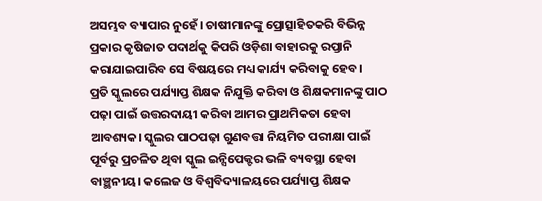ଅସମ୍ଭବ ବ୍ୟାପାର ନୁହେଁ। ଚାଷୀମାନଙ୍କୁ ପ୍ରୋତ୍ସାହିତକରି ବିଭିନ୍ନ ପ୍ରକାର କୃଷିଜାତ ପଦାର୍ଥକୁ କିପରି ଓଡ଼ିଶା ବାହାରକୁ ରପ୍ତାନି କରାଯାଇପାରିବ ସେ ବିଷୟରେ ମଧ୍ୟ କାର୍ଯ୍ୟ କରିବାକୁ ହେବ।
ପ୍ରତି ସ୍କୁଲରେ ପର୍ଯ୍ୟାପ୍ତ ଶିକ୍ଷକ ନିଯୁକ୍ତି କରିବା ଓ ଶିକ୍ଷକମାନଙ୍କୁ ପାଠ ପଢ଼ା ପାଇଁ ଉତ୍ତରଦାୟୀ କରିବା ଆମର ପ୍ରାଥମିକତା ହେବା ଆବଶ୍ୟକ। ସ୍କୁଲର ପାଠପଢ଼ା ଗୁଣବତ୍ତା ନିୟମିତ ପରୀକ୍ଷା ପାଇଁ ପୂର୍ବରୁ ପ୍ରଚଳିତ ଥିବା ସ୍କୁଲ ଇନ୍ସିପେକ୍ଟର ଭଳି ବ୍ୟବସ୍ଥା ହେବା ବାଞ୍ଛନୀୟ। କଲେଜ ଓ ବିଶ୍ୱବିଦ୍ୟାଳୟରେ ପର୍ଯ୍ୟାପ୍ତ ଶିକ୍ଷକ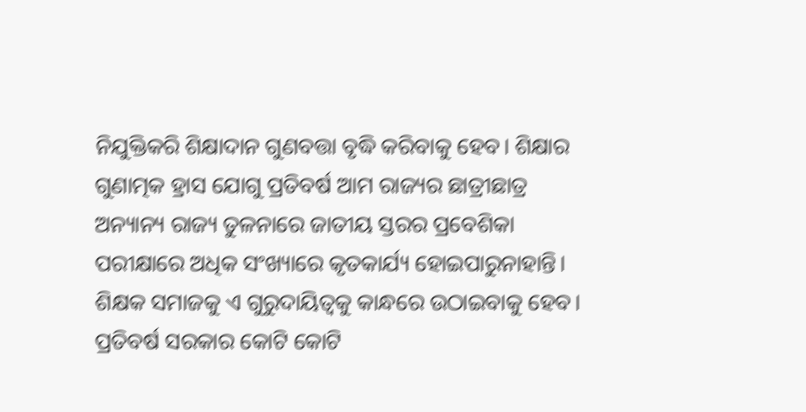ନିଯୁକ୍ତିକରି ଶିକ୍ଷାଦାନ ଗୁଣବତ୍ତା ବୃଦ୍ଧି କରିବାକୁ ହେବ। ଶିକ୍ଷାର ଗୁଣାତ୍ମକ ହ୍ରାସ ଯୋଗୁ ପ୍ରତିବର୍ଷ ଆମ ରାଜ୍ୟର ଛାତ୍ରୀଛାତ୍ର ଅନ୍ୟାନ୍ୟ ରାଜ୍ୟ ତୁଳନାରେ ଜାତୀୟ ସ୍ତରର ପ୍ରବେଶିକା ପରୀକ୍ଷାରେ ଅଧିକ ସଂଖ୍ୟାରେ କୃତକାର୍ଯ୍ୟ ହୋଇପାରୁନାହାନ୍ତି। ଶିକ୍ଷକ ସମାଜକୁ ଏ ଗୁରୁଦାୟିତ୍ୱକୁ କାନ୍ଧରେ ଉଠାଇବାକୁ ହେବ।
ପ୍ରତିବର୍ଷ ସରକାର କୋଟି କୋଟି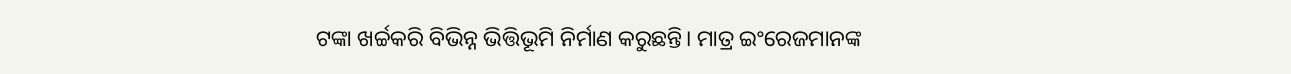ଟଙ୍କା ଖର୍ଚ୍ଚକରି ବିଭିନ୍ନ ଭିତ୍ତିଭୂମି ନିର୍ମାଣ କରୁଛନ୍ତି। ମାତ୍ର ଇଂରେଜମାନଙ୍କ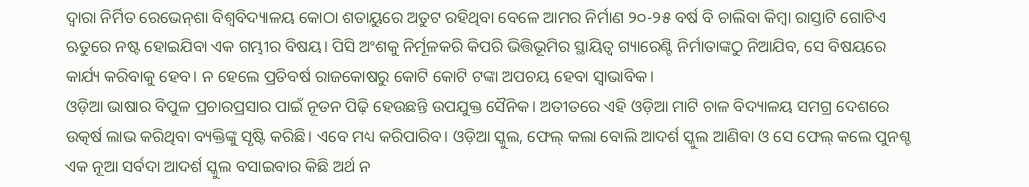ଦ୍ୱାରା ନିର୍ମିତ ରେଭେନ୍‌ଶା ବିଶ୍ୱବିଦ୍ୟାଳୟ କୋଠା ଶତାୟୁରେ ଅତୁଟ ରହିଥିବା ବେଳେ ଆମର ନିର୍ମାଣ ୨୦-୨୫ ବର୍ଷ ବି ଚାଲିବା କିମ୍ବା ରାସ୍ତାଟି ଗୋଟିଏ ଋତୁରେ ନଷ୍ଟ ହୋଇଯିବା ଏକ ଗମ୍ଭୀର ବିଷୟ। ପିସି ଅଂଶକୁ ନିର୍ମୂଳକରି କିପରି ଭିତ୍ତିଭୂମିର ସ୍ଥାୟିତ୍ୱ ଗ୍ୟାରେଣ୍ଟି ନିର୍ମାତାଙ୍କଠୁ ନିଆଯିବ, ସେ ବିଷୟରେ କାର୍ଯ୍ୟ କରିବାକୁ ହେବ। ନ ହେଲେ ପ୍ରତିବର୍ଷ ରାଜକୋଷରୁ କୋଟି କୋଟି ଟଙ୍କା ଅପଚୟ ହେବା ସ୍ବାଭାବିକ।
ଓଡ଼ିଆ ଭାଷାର ବିପୁଳ ପ୍ରଚାରପ୍ରସାର ପାଇଁ ନୂତନ ପିଢ଼ି ହେଉଛନ୍ତି ଉପଯୁକ୍ତ ସୈନିକ। ଅତୀତରେ ଏହି ଓଡ଼ିଆ ମାଟି ଚାଳ ବିଦ୍ୟାଳୟ ସମଗ୍ର ଦେଶରେ ଉତ୍କର୍ଷ ଲାଭ କରିଥିବା ବ୍ୟକ୍ତିଙ୍କୁ ସୃଷ୍ଟି କରିଛି। ଏବେ ମଧ୍ୟ କରିପାରିବ। ଓଡ଼ିଆ ସ୍କୁଲ, ଫେଲ୍‌ କଲା ବୋଲି ଆଦର୍ଶ ସ୍କୁଲ ଆଣିବା ଓ ସେ ଫେଲ୍‌ କଲେ ପୁନଶ୍ଚ ଏକ ନୂଆ ସର୍ବଦା ଆଦର୍ଶ ସ୍କୁଲ ବସାଇବାର କିଛି ଅର୍ଥ ନ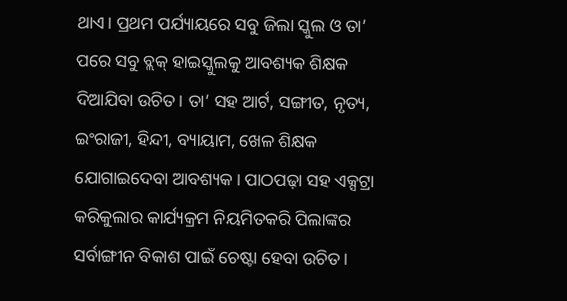ଥାଏ। ପ୍ରଥମ ପର୍ଯ୍ୟାୟରେ ସବୁ ଜିଲା ସ୍କୁଲ ଓ ତା’ ପରେ ସବୁ ବ୍ଲକ୍‌ ହାଇସ୍କୁଲକୁ ଆବଶ୍ୟକ ଶିକ୍ଷକ ଦିଆଯିବା ଉଚିତ। ତା’ ସହ ଆର୍ଟ, ସଙ୍ଗୀତ, ନୃତ୍ୟ, ଇଂରାଜୀ, ହିନ୍ଦୀ, ବ୍ୟାୟାମ, ଖେଳ ଶିକ୍ଷକ ଯୋଗାଇଦେବା ଆବଶ୍ୟକ। ପାଠପଢ଼ା ସହ ଏକ୍ସଟ୍ରା କରିକୁଲାର କାର୍ଯ୍ୟକ୍ରମ ନିୟମିତକରି ପିଲାଙ୍କର ସର୍ବାଙ୍ଗୀନ ବିକାଶ ପାଇଁ ଚେଷ୍ଟା ହେବା ଉଚିତ।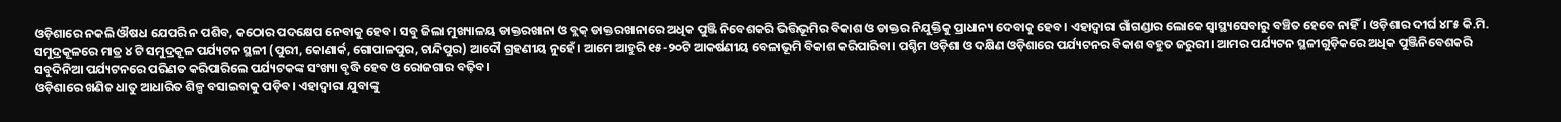ଓଡ଼ିଶାରେ ନକଲି ଔଷଧ ଯେପରି ନ ପଶିବ, କଠୋର ପଦକ୍ଷେପ ନେବାକୁ ହେବ। ସବୁ ଜିଲା ମୁଖ୍ୟାଳୟ ଡାକ୍ତରଖାନା ଓ ବ୍ଲକ୍‌ ଡାକ୍ତରଖାନାରେ ଅଧିକ ପୁଞ୍ଜି ନିବେଶକରି ଭିତ୍ତିଭୂମିର ବିକାଶ ଓ ଡାକ୍ତର ନିଯୁକ୍ତିକୁ ପ୍ରାଧାନ୍ୟ ଦେବାକୁ ହେବ। ଏହାଦ୍ୱାରା ଗାଁଗଣ୍ଡାର ଲୋକେ ସ୍ବାସ୍ଥ୍ୟସେବାରୁ ବଞ୍ଚିତ ହେବେ ନାହିଁ। ଓଡ଼ିଶାର ଦୀର୍ଘ ୪୮୫ କି.ମି. ସମୁଦ୍ରକୂଳରେ ମାତ୍ର ୪ ଟି ସମୁଦ୍ରକୂଳ ପର୍ଯ୍ୟଟନ ସ୍ଥଳୀ (ପୁରୀ, କୋଣାର୍କ, ଗୋପାଳପୁର, ଚାନ୍ଦିପୁର) ଆଦୌ ଗ୍ରହଣୀୟ ନୁହେଁ। ଆମେ ଆହୁରି ୧୫-୨୦ଟି ଆକର୍ଷଣୀୟ ବେଳାଭୂମି ବିକାଶ କରିପାରିବା। ପଶ୍ଚିମ ଓଡ଼ିଶା ଓ ଦକ୍ଷିଣ ଓଡ଼ିଶାରେ ପର୍ଯ୍ୟଟନର ବିକାଶ ବହୁତ ଜରୁରୀ। ଆମର ପର୍ଯ୍ୟଟନ ସ୍ଥଳୀଗୁଡ଼ିକରେ ଅଧିକ ପୁଞ୍ଜିନିବେଶକରି ସବୁଦିନିଆ ପର୍ଯ୍ୟଟନରେ ପରିଣତ କରିପାରିଲେ ପର୍ଯ୍ୟଟକଙ୍କ ସଂଖ୍ୟା ବୃଦ୍ଧି ହେବ ଓ ରୋଜଗାର ବଢ଼ିବ।
ଓଡ଼ିଶାରେ ଖଣିଜ ଧାତୁ ଆଧାରିତ ଶିଳ୍ପ ବସାଇବାକୁ ପଡ଼ିବ। ଏହାଦ୍ୱାରା ଯୁବାଙ୍କୁ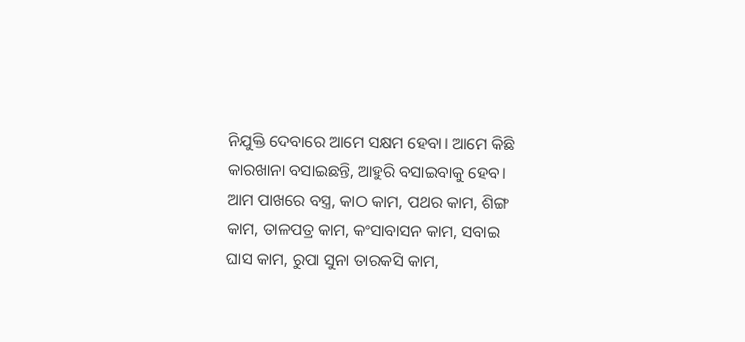ନିଯୁକ୍ତି ଦେବାରେ ଆମେ ସକ୍ଷମ ହେବା। ଆମେ କିଛି କାରଖାନା ବସାଇଛନ୍ତି, ଆହୁରି ବସାଇବାକୁ ହେବ। ଆମ ପାଖରେ ବସ୍ତ୍ର, କାଠ କାମ, ପଥର କାମ, ଶିଙ୍ଗ କାମ, ତାଳପତ୍ର କାମ, କଂସାବାସନ କାମ, ସବାଇ ଘାସ କାମ, ରୁପା ସୁନା ତାରକସି କାମ,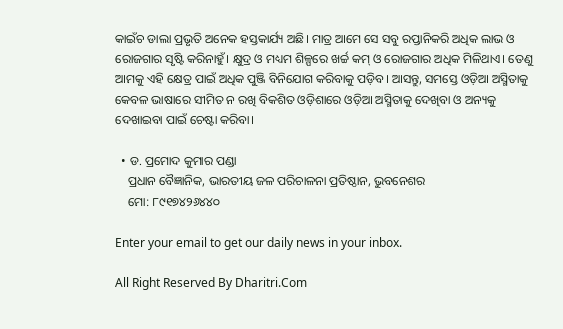କାଇଁଚ ଡାଲା ପ୍ରଭୃତି ଅନେକ ହସ୍ତକାର୍ଯ୍ୟ ଅଛି। ମାତ୍ର ଆମେ ସେ ସବୁ ରପ୍ତାନିକରି ଅଧିକ ଲାଭ ଓ ରୋଜଗାର ସୃଷ୍ଟି କରିନାହୁଁ। କ୍ଷୁଦ୍ର ଓ ମଧ୍ୟମ ଶିଳ୍ପରେ ଖର୍ଚ୍ଚ କମ୍‌ ଓ ରୋଜଗାର ଅଧିକ ମିଳିଥାଏ। ତେଣୁ ଆମକୁ ଏହି କ୍ଷେତ୍ର ପାଇଁ ଅଧିକ ପୁଞ୍ଜି ବିନିଯୋଗ କରିବାକୁ ପଡ଼ିବ। ଆସନ୍ତୁ, ସମସ୍ତେ ଓଡ଼ିଆ ଅସ୍ମିତାକୁ କେବଳ ଭାଷାରେ ସୀମିତ ନ ରଖି ବିକଶିତ ଓଡ଼ିଶାରେ ଓଡ଼ିଆ ଅସ୍ମିତାକୁ ଦେଖିବା ଓ ଅନ୍ୟକୁ ଦେଖାଇବା ପାଇଁ ଚେଷ୍ଟା କରିବା।

  • ଡ. ପ୍ରମୋଦ କୁମାର ପଣ୍ଡା
    ପ୍ରଧାନ ବୈଜ୍ଞାନିକ, ଭାରତୀୟ ଜଳ ପରିଚାଳନା ପ୍ରତିଷ୍ଠାନ, ଭୁବନେଶର
    ମୋ: ୮୯୧୭୪୨୬୪୪୦

Enter your email to get our daily news in your inbox.

All Right Reserved By Dharitri.Com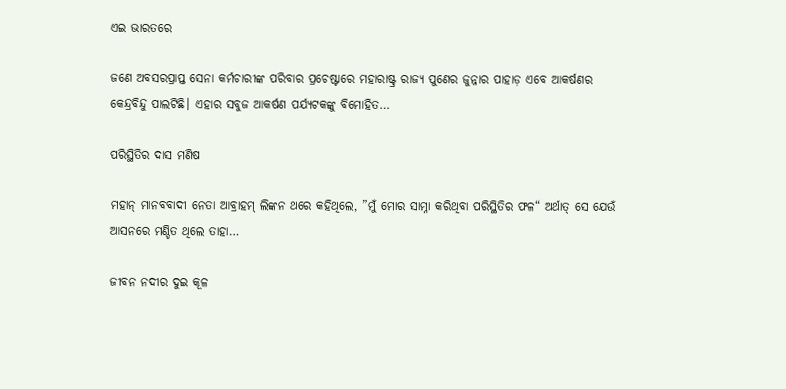ଏଇ ଭାରତରେ

ଜଣେ ଅବସରପ୍ରାପ୍ତ ସେନା କର୍ମଚାରୀଙ୍କ ପରିବାର ପ୍ରଚେଷ୍ଟାରେ ମହାରାଷ୍ଟ୍ର ରାଜ୍ୟ ପୁଣେର ଜୁନ୍ନାର ପାହାଡ଼ ଏବେ ଆକର୍ଷଣର କେନ୍ଦ୍ରବିନ୍ଦୁ ପାଲଟିଛି। ଏହାର ସବୁଜ ଆକର୍ଷଣ ପର୍ଯ୍ୟଟକଙ୍କୁ ବିମୋହିତ…

ପରିସ୍ଥିତିର ଦାସ ମଣିଷ

ମହାନ୍‌ ମାନବବାଦୀ ନେତା ଆବ୍ରାହମ୍‌ ଲିଙ୍କନ ଥରେ କହିଥିଲେ, ”ମୁଁ ମୋର ସାମ୍ନା କରିଥିବା ପରିସ୍ଥିତିର ଫଳ“ ଅର୍ଥାତ୍‌ ସେ ଯେଉଁ ଆସନରେ ମଣ୍ଡିତ ଥିଲେ ତାହା…

ଜୀବନ ନଦୀର ଦୁଇ କୂଳ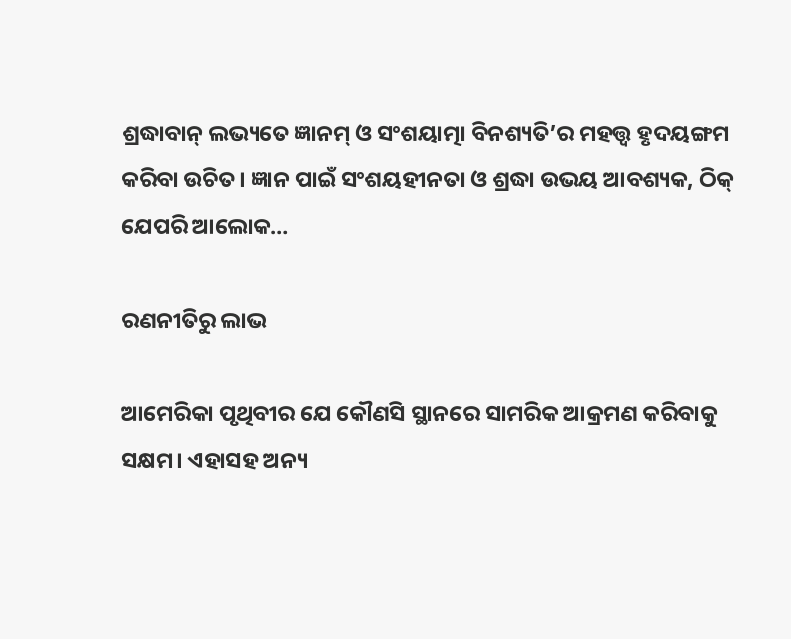ଶ୍ରଦ୍ଧାବାନ୍‌ ଲଭ୍ୟତେ ଜ୍ଞାନମ୍‌ ଓ ସଂଶୟାତ୍ମା ବିନଶ୍ୟତି’ର ମହତ୍ତ୍ୱ ହୃଦୟଙ୍ଗମ କରିବା ଉଚିତ। ଜ୍ଞାନ ପାଇଁ ସଂଶୟହୀନତା ଓ ଶ୍ରଦ୍ଧା ଉଭୟ ଆବଶ୍ୟକ, ଠିକ୍‌ ଯେପରି ଆଲୋକ…

ରଣନୀତିରୁ ଲାଭ

ଆମେରିକା ପୃଥିବୀର ଯେ କୌଣସି ସ୍ଥାନରେ ସାମରିକ ଆକ୍ରମଣ କରିବାକୁ ସକ୍ଷମ। ଏହାସହ ଅନ୍ୟ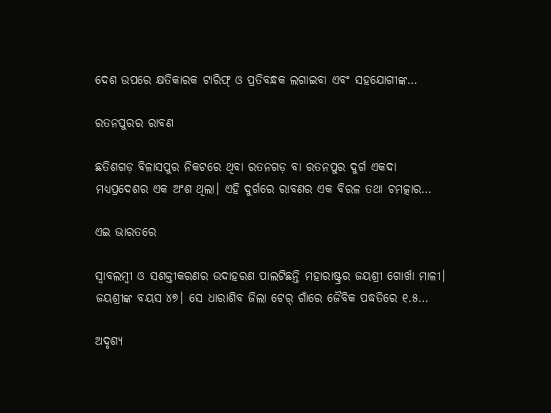ଦେଶ ଉପରେ କ୍ଷତିକାରକ ଟାରିଫ୍‌ ଓ ପ୍ରତିବନ୍ଧକ ଲଗାଇବା ଏବଂ ସହଯୋଗୀଙ୍କ…

ରତନପୁରର ରାବଣ

ଛତିଶଗଡ଼ ବିଳାସପୁର ନିକଟରେ ଥିବା ରତନଗଡ଼ ବା ରତନପୁର ଦୁର୍ଗ ଏକଦା ମଧ୍ୟପ୍ରଦେଶର ଏକ ଅଂଶ ଥିଲା। ଏହି ଦୁର୍ଗରେ ରାବଣର ଏକ ବିରଳ ତଥା ଚମତ୍କାର…

ଏଇ ଭାରତରେ

ସ୍ବାବଲମ୍ବୀ ଓ ସଶକ୍ତୀକରଣର ଉଦାହରଣ ପାଲଟିଛନ୍ତି ମହାରାଷ୍ଟ୍ରର ଜୟଶ୍ରୀ ଗୋର୍ଖା ମାଳୀ। ଜୟଶ୍ରୀଙ୍କ ବୟସ ୪୭। ସେ ଧାରାଶିବ ଜିଲା ଟେର୍‌ ଗାଁରେ ଜୈବିକ ପଦ୍ଧତିରେ ୧.୫…

ଅଦୃଶ୍ୟ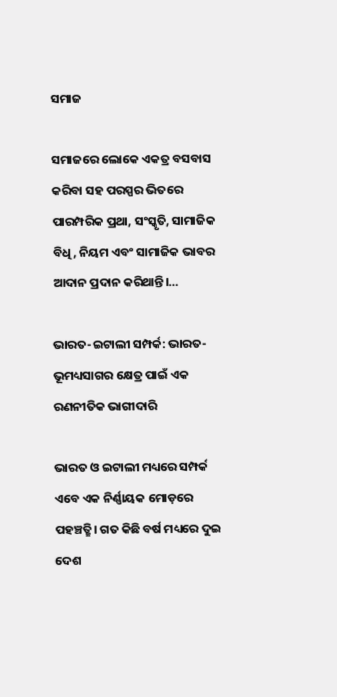ସମାଜ

ସମାଜରେ ଲୋକେ ଏକତ୍ର ବସବାସ କରିବା ସହ ପରସ୍ପର ଭିତରେ ପାରମ୍ପରିକ ପ୍ରଥା, ସଂସ୍କୃତି, ସାମାଜିକ ବିଧି, ନିୟମ ଏବଂ ସାମାଜିକ ଭାବର ଆଦାନ ପ୍ରଦାନ କରିଥାନ୍ତି।…

ଭାରତ-ଇଟାଲୀ ସମ୍ପର୍କ: ଭାରତ-ଭୂମଧ୍ୟସାଗର କ୍ଷେତ୍ର ପାଇଁ ଏକ ରଣନୀତିକ ଭାଗୀଦାରି

ଭାରତ ଓ ଇଟାଲୀ ମଧ୍ୟରେ ସମ୍ପର୍କ ଏବେ ଏକ ନିର୍ଣ୍ଣାୟକ ମୋଡ଼ରେ ପହଞ୍ଚତ୍ଛି। ଗତ କିଛି ବର୍ଷ ମଧ୍ୟରେ ଦୁଇ ଦେଶ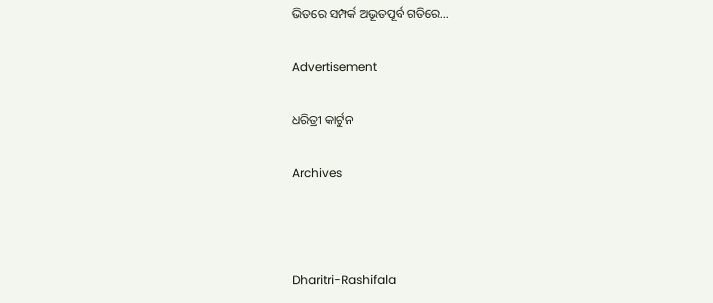ଭିତରେ ସମ୍ପର୍କ ଅଭୂତପୂର୍ବ ଗତିରେ…

Advertisement

ଧରିତ୍ରୀ କାର୍ଟୁନ

Archives



Dharitri-Rashifala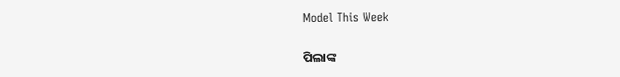Model This Week

ପିଲାଙ୍କ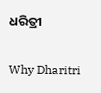ଧରିତ୍ରୀ

Why Dharitri